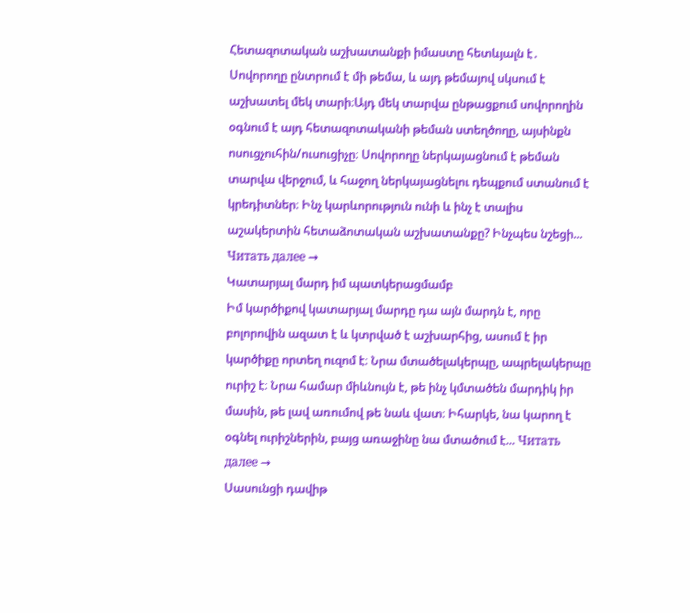Հետազոտական աշխատանքի իմաստը հետևյալն է․ Սովորողը ընտրում է մի թեմա, և այդ թեմայով սկսում է աշխատել մեկ տարի։Այդ մեկ տարվա ընթացքում սովորողին օգնում է այդ հետազոտականի թեման ստեղծողը, այսինքն ոսուցչուհին/ուսուցիչը։ Սովորողը ներկայացնում է թեման տարվա վերջում, և հաջող ներկայացնելու դեպքում ստանում է կրեդիտներ։ Ինչ կարևորություն ունի և ինչ է տալիս աշակերտին հետաձոտական աշխատանքը? Ինչպես նշեցի... Читать далее →
Կատարյալ մարդ իմ պատկերացմամբ
Իմ կարծիքով կատարյալ մարդը դա այն մարդն է, որը բոլորովին ազատ է և կտրված է աշխարհից, ասում է իր կարծիքը որտեղ ուզոմ է։ Նրա մտածելակերպը, ապրելակերպը ուրիշ է։ Նրա համար միևնույն է, թե ինչ կմտածեն մարդիկ իր մասին, թե լավ առումով թե նաև վատ։ Իհարկե, նա կարող է օգնել ուրիշներին, բայց առաջինը նա մտածում է... Читать далее →
Սասունցի դավիթ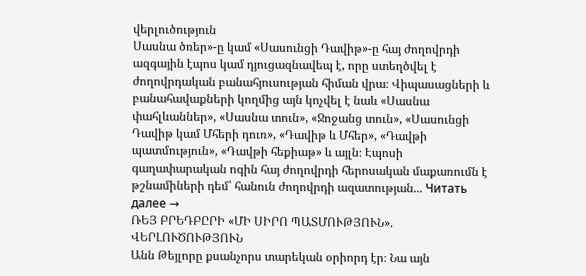վերլուծություն
Սասնա ծռեր»-ը կամ «Սասունցի Դավիթ»-ը հայ ժողովրդի ազգային էպոս կամ դյուցազնավեպ է, որը ստեղծվել է ժողովրդական բանահյուսության հիման վրա։ Վիպասացների և բանահավաքների կողմից այն կոչվել է նաև «Սասնա փահլևաններ», «Սասնա տուն», «Ջոջանց տուն», «Սասունցի Դավիթ կամ Մհերի դուռ», «Դավիթ և Մհեր», «Դավթի պատմություն», «Դավթի հեքիաթ» և այլն։ Էպոսի գաղափարական ոգին հայ ժողովրդի հերոսական մաքառումն է թշնամիների դեմ՝ հանուն ժողովրդի ազատության... Читать далее →
ՌԵՅ ԲՐԵԴԲԸՐԻ «ՄԻ ՍԻՐՈ ՊԱՏՄՈՒԹՅՈՒՆ». ՎԵՐԼՈՒԾՈՒԹՅՈՒՆ
Անն Թեյլորը քսանչորս տարեկան օրիորդ էր։ Նա այն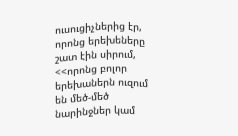ուսուցիչներից էր, որոնց երեխեները շատ էին սիրում, <<որոնց բոլոր երեխաներն ուզում են մեծ-մեծ նարինջներ կամ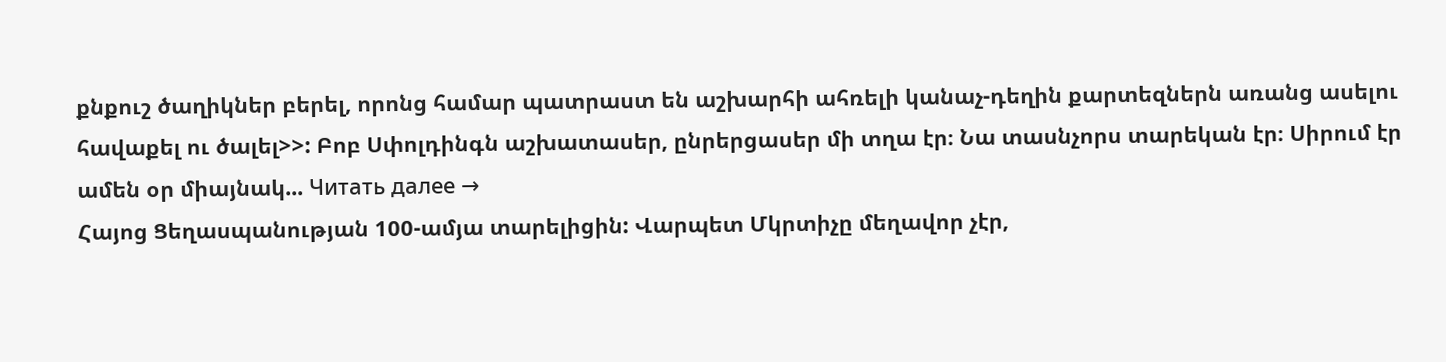քնքուշ ծաղիկներ բերել, որոնց համար պատրաստ են աշխարհի ահռելի կանաչ-դեղին քարտեզներն առանց ասելու հավաքել ու ծալել>>: Բոբ Սփոլդինգն աշխատասեր, ընրերցասեր մի տղա էր։ Նա տասնչորս տարեկան էր։ Սիրում էր ամեն օր միայնակ... Читать далее →
Հայոց Ցեղասպանության 100-ամյա տարելիցին: Վարպետ Մկրտիչը մեղավոր չէր,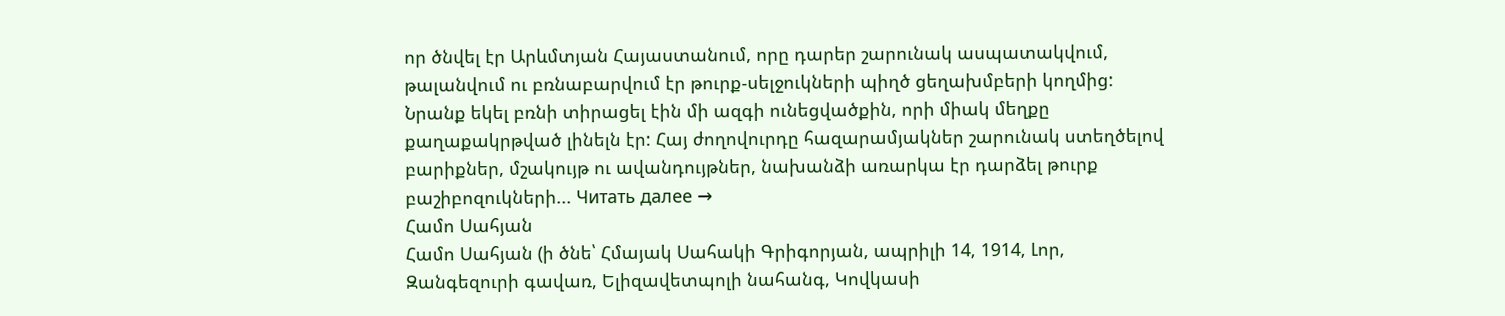որ ծնվել էր Արևմտյան Հայաստանում, որը դարեր շարունակ ասպատակվում, թալանվում ու բռնաբարվում էր թուրք-սելջուկների պիղծ ցեղախմբերի կողմից: Նրանք եկել բռնի տիրացել էին մի ազգի ունեցվածքին, որի միակ մեղքը քաղաքակրթված լինելն էր: Հայ ժողովուրդը հազարամյակներ շարունակ ստեղծելով բարիքներ, մշակույթ ու ավանդույթներ, նախանձի առարկա էր դարձել թուրք բաշիբոզուկների... Читать далее →
Համո Սահյան
Համո Սահյան (ի ծնե՝ Հմայակ Սահակի Գրիգորյան, ապրիլի 14, 1914, Լոր, Զանգեզուրի գավառ, Ելիզավետպոլի նահանգ, Կովկասի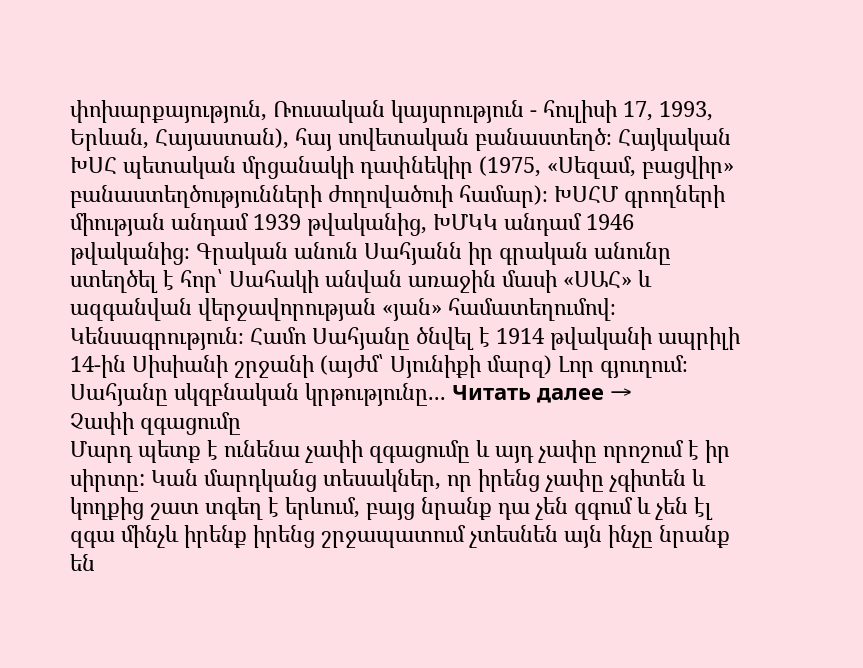փոխարքայություն, Ռուսական կայսրություն - հուլիսի 17, 1993, Երևան, Հայաստան), հայ սովետական բանաստեղծ։ Հայկական ԽՍՀ պետական մրցանակի դափնեկիր (1975, «Սեզամ, բացվիր» բանաստեղծությունների ժողովածուի համար)։ ԽՍՀՄ գրողների միության անդամ 1939 թվականից, ԽՄԿԿ անդամ 1946 թվականից։ Գրական անուն Սահյանն իր գրական անունը ստեղծել է հոր՝ Սահակի անվան առաջին մասի «ՍԱՀ» և ազգանվան վերջավորության «յան» համատեղումով։ Կենսագրություն։ Համո Սահյանը ծնվել է 1914 թվականի ապրիլի 14-ին Սիսիանի շրջանի (այժմ՝ Սյունիքի մարզ) Լոր գյուղում։ Սահյանը սկզբնական կրթությունը... Читать далее →
Չափի զգացումը
Մարդ պետք է ունենա չափի զգացումը և այդ չափը որոշում է իր սիրտը: Կան մարդկանց տեսակներ, որ իրենց չափը չգիտեն և կողքից շատ տգեղ է երևում, բայց նրանք դա չեն զգում և չեն էլ զգա մինչև իրենք իրենց շրջապատում չտեսնեն այն ինչը նրանք են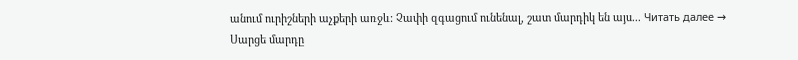անում ուրիշների աչքերի առջև: Չափի զգացում ունենալ, շատ մարդիկ են այս... Читать далее →
Սարցե մարդը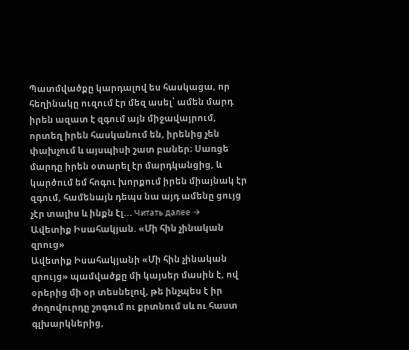Պատմվածքը կարդալով ես հասկացա, որ հեղինակը ուզում էր մեզ ասել՝ ամեն մարդ իրեն ազատ է զգում այն միջավայրում, որտեղ իրեն հասկանում են, իրենից չեն փախչում և այսպիսի շատ բաներ։ Սառցե մարդը իրեն օտարել էր մարդկանցից, և կարծում եմ հոգու խորքում իրեն միայնակ էր զգում, համենայն դեպս նա այդ ամենը ցույց չէր տալիս և ինքն էլ... Читать далее →
Ավետիք Իսահակյան. «Մի հին չինական զրուց»
Ավետիք Իսահակյանի «Մի հին չինական զրույց» պամվածքը մի կայսեր մասին է, ով օրերից մի օր տեսնելով, թե ինչպես է իր ժողովուրդը շոգում ու քրտնում սև ու հաստ գլխարկներից,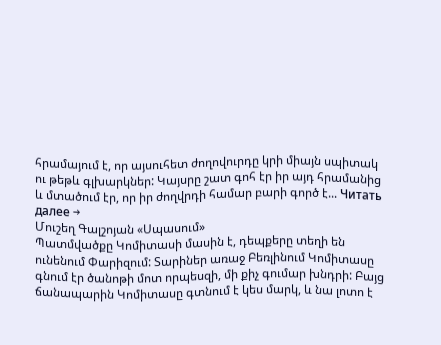հրամայում է, որ այսուհետ ժողովուրդը կրի միայն սպիտակ ու թեթև գլխարկներ: Կայսրը շատ գոհ էր իր այդ հրամանից և մտածում էր, որ իր ժողվրդի համար բարի գործ է... Читать далее →
Մուշեղ Գալշոյան «Սպասում»
Պատմվածքը Կոմիտասի մասին է, դեպքերը տեղի են ունենում Փարիզում: Տարիներ առաջ Բեռլինում Կոմիտասը գնում էր ծանոթի մոտ որպեսզի, մի քիչ գումար խնդրի: Բայց ճանապարին Կոմիտասը գտնում է կես մարկ, և նա լոտո է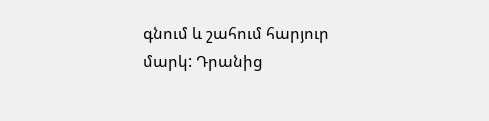գնում և շահում հարյուր մարկ: Դրանից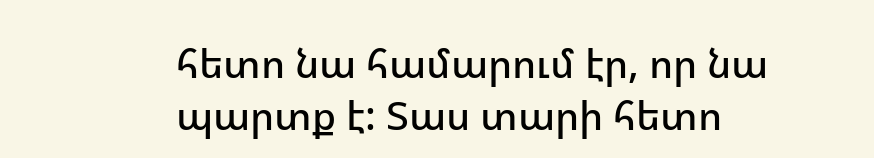հետո նա համարում էր, որ նա պարտք է: Տաս տարի հետո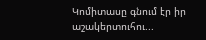Կոմիտասը գնում էր իր աշակերտուհու...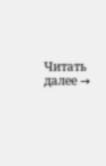Читать далее →